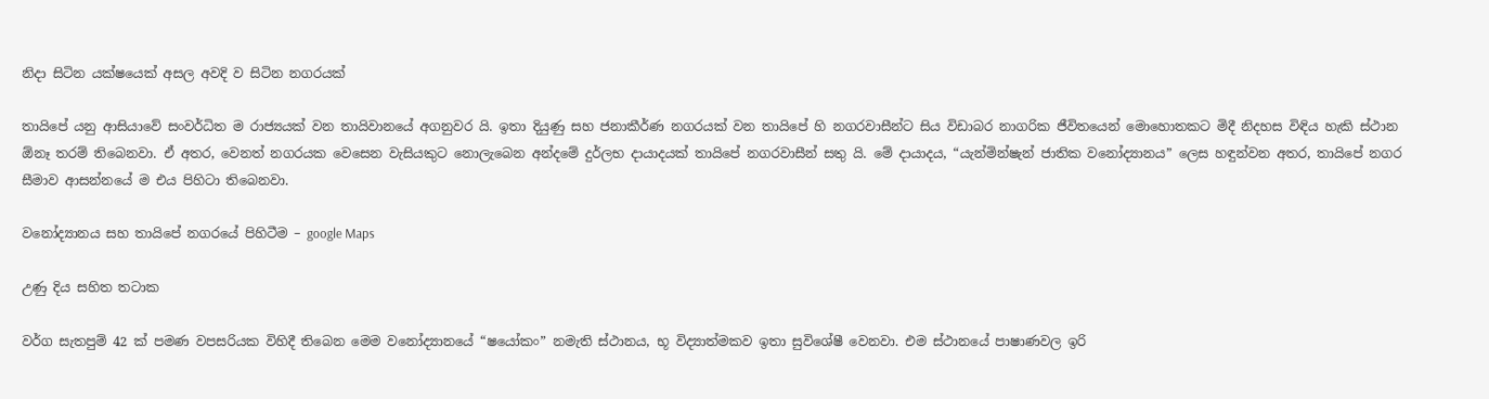නිදා සිටින යක්ෂයෙක් අසල අවදි ව සිටින නගරයක්

තායිපේ යනු ආසියාවේ සංවර්ධිත ම රාජ්‍යයක් වන තායිවානයේ අගනුවර යි. ඉතා දියුණු සහ ජනාකීර්ණ නගරයක් වන තායිපේ හි නගරවාසීන්ට සිය විඩාබර නාගරික ජීවිතයෙන් මොහොතකට මිදී නිදහස විඳිය හැකි ස්ථාන ඕනෑ තරම් තිබෙනවා. ඒ අතර, වෙනත් නගරයක වෙසෙන වැසියකුට නොලැබෙන අන්දමේ දුර්ලභ දායාදයක් තායිපේ නගරවාසීන් සතු යි. මේ දායාදය, “යැන්මින්ෂැන් ජාතික වනෝද්‍යානය” ලෙස හඳුන්වන අතර, තායිපේ නගර සීමාව ආසන්නයේ ම එය පිහිටා තිබෙනවා.

වනෝද්‍යානය සහ තායිපේ නගරයේ පිහිටීම – google Maps

උණු දිය සහිත තටාක

වර්ග සැතපුම් 42 ක් පමණ වපසරියක විහිදී තිබෙන මෙම වනෝද්‍යානයේ “ෂයෝකං” නමැති ස්ථානය, භූ විද්‍යාත්මකව ඉතා සුවිශේෂී වෙනවා. එම ස්ථානයේ පාෂාණවල ඉරි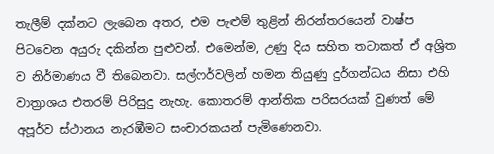තැලීම් දක්නට ලැබෙන අතර, එම පැළුම් තුළින් නිරන්තරයෙන් වාෂ්ප පිටවෙන අයුරු දකින්න පුළුවන්. එමෙන්ම, උණු දිය සහිත තටාකත් ඒ අශ්‍රිත ව නිර්මාණය වී තිබෙනවා. සල්ෆර්වලින් හමන තියුණු දුර්ගන්ධය නිසා එහි වාත්‍රාශය එතරම් පිරිසුදු නැහැ. කොතරම් ආන්තික පරිසරයක් වුණත් මේ අපූර්ව ස්ථානය නැරඹීමට සංචාරකයන් පැමිණෙනවා.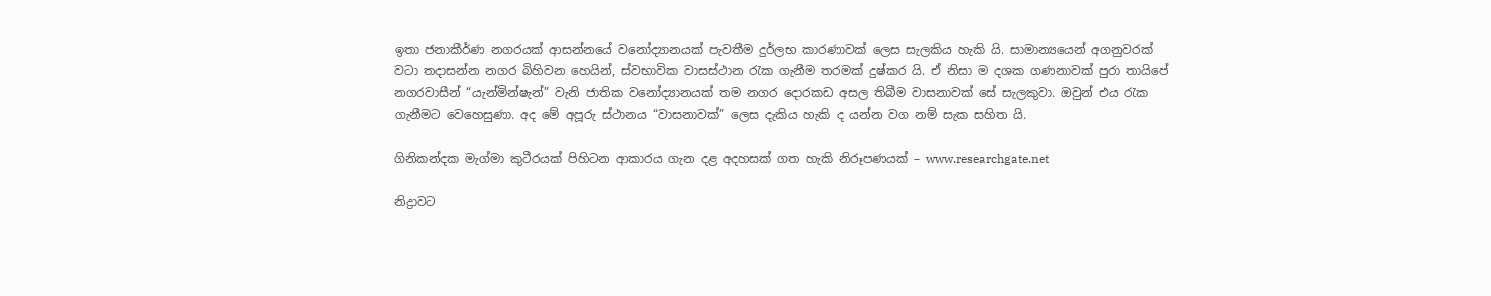ඉතා ජනාකීර්ණ නගරයක් ආසන්නයේ වනෝද්‍යානයක් පැවතීම දුර්ලභ කාරණාවක් ලෙස සැලකිය හැකි යි. සාමාන්‍යයෙන් අගනුවරක් වටා තදාසන්න නගර බිහිවන හෙයින්, ස්වභාවික වාසස්ථාන රැක ගැනීම තරමක් දුෂ්කර යි. ඒ නිසා ම දශක ගණනාවක් පුරා තායිපේ නගරවාසීන් “යැන්මින්ෂැන්” වැනි ජාතික වනෝද්‍යානයක් තම නගර දොරකඩ අසල තිබීම වාසනාවක් සේ සැලකුවා. ඔවුන් එය රැක ගැනීමට වෙහෙසුණා. අද මේ අපූරු ස්ථානය “වාසනාවක්” ලෙස දැකිය හැකි ද යන්න වග නම් සැක සහිත යි.

ගිනිකන්දක මැග්මා කුටීරයක් පිහිටන ආකාරය ගැන දළ අදහසක් ගත හැකි නිරූපණයක් – www.researchgate.net

නිද්‍රාවට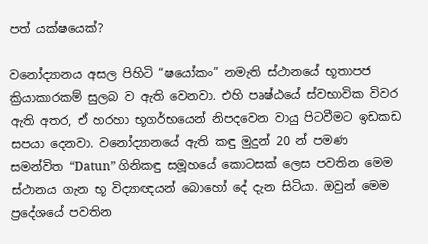පත් යක්ෂයෙක්?

වනෝද්‍යානය අසල පිහිටි “ෂයෝකං” නමැති ස්ථානයේ භූතාපජ ක්‍රියාකාරකම් සුලබ ව ඇති වෙනවා. එහි පෘෂ්ඨයේ ස්වභාවික විවර ඇති අතර, ඒ හරහා භූගර්භයෙන් නිපදවෙන වායු පිටවීමට ඉඩකඩ සපයා දෙනවා. වනෝද්‍යානයේ ඇති කඳු මුදුන් 20 න් පමණ සමන්විත “Datun” ගිනිකඳු සමූහයේ කොටසක් ලෙස පවතින මෙම ස්ථානය ගැන භූ විද්‍යාඥයන් බොහෝ දේ දැන සිටියා. ඔවුන් මෙම ප්‍රදේශයේ පවතින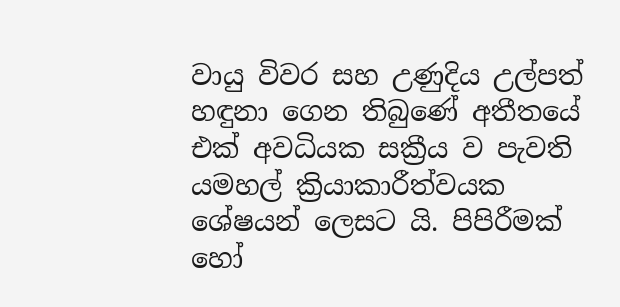වායු විවර සහ උණුදිය උල්පත් හඳුනා ගෙන තිබුණේ අතීතයේ එක් අවධියක සක්‍රීය ව පැවති යමහල් ක්‍රියාකාරීත්වයක ශේෂයන් ලෙසට යි. පිපිරීමක් හෝ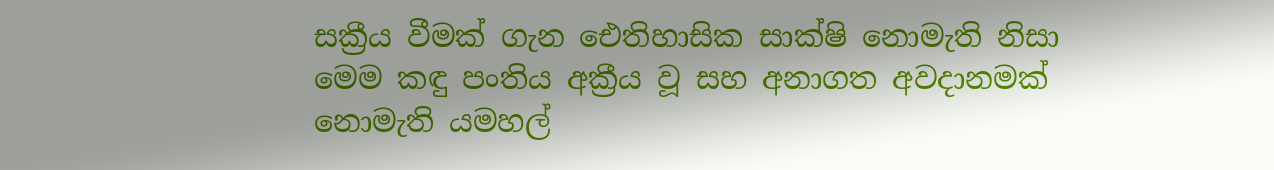සක්‍රීය වීමක් ගැන ඓතිහාසික සාක්ෂි නොමැති නිසා මෙම කඳු පංතිය අක්‍රීය වූ සහ අනාගත අවදානමක් නොමැති යමහල්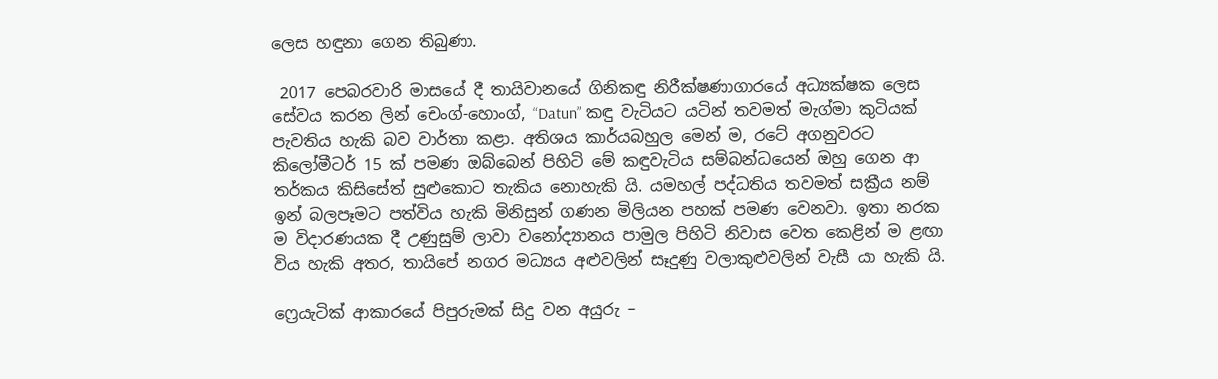ලෙස හඳුනා ගෙන තිබුණා.

 2017 පෙබරවාරි මාසයේ දී තායිවානයේ ගිනිකඳු නිරීක්ෂණාගාරයේ අධ්‍යක්ෂක ලෙස සේවය කරන ලින් චෙංග්-හොංග්, “Datun” කඳු වැටියට යටින් තවමත් මැග්මා කුටියක් පැවතිය හැකි බව වාර්තා කළා. අතිශය කාර්යබහුල මෙන් ම, රටේ අගනුවරට කිලෝමීටර් 15 ක් පමණ ඔබ්බෙන් පිහිටි මේ කඳුවැටිය සම්බන්ධයෙන් ඔහු ගෙන ආ තර්කය කිසිසේත් සුළුකොට තැකිය නොහැකි යි. යමහල් පද්ධතිය තවමත් සක්‍රීය නම් ඉන් බලපෑමට පත්විය හැකි මිනිසුන් ගණන මිලියන පහක් පමණ වෙනවා. ඉතා නරක ම විදාරණයක දී උණුසුම් ලාවා වනෝද්‍යානය පාමුල පිහිටි නිවාස වෙත කෙළින් ම ළඟා විය හැකි අතර, තායිපේ නගර මධ්‍යය අළුවලින් සෑදුණු වලාකුළුවලින් වැසී යා හැකි යි.

ෆ්‍රෙයැටික් ආකාරයේ පිපුරුමක් සිදු වන අයුරු –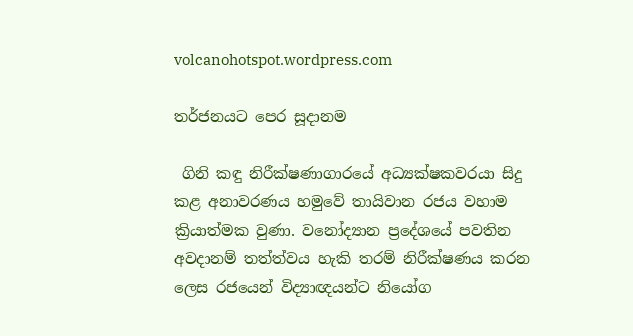volcanohotspot.wordpress.com

තර්ජනයට පෙර සූදානම

 ගිනි කඳු නිරීක්ෂණාගාරයේ අධ්‍යක්ෂකවරයා සිදු කළ අනාවරණය හමුවේ තායිවාන රජය වහාම ක්‍රියාත්මක වුණා. වනෝද්‍යාන ප්‍රදේශයේ පවතින අවදානම් තත්ත්වය හැකි තරම් නිරීක්ෂණය කරන ලෙස රජයෙන් විද්‍යාඥයන්ට නියෝග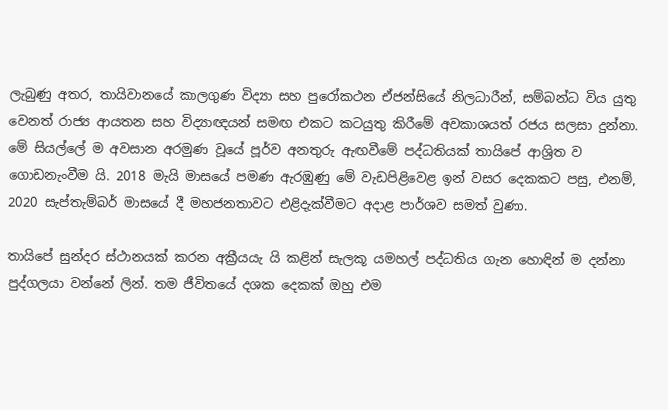ලැබුණු අතර, තායිවානයේ කාලගුණ විද්‍යා සහ පුරෝකථන ඒජන්සියේ නිලධාරීන්, සම්බන්ධ විය යුතු වෙනත් රාජ්‍ය ආයතන සහ විද්‍යාඥයන් සමඟ එකට කටයුතු කිරීමේ අවකාශයත් රජය සලසා දුන්නා. මේ සියල්ලේ ම අවසාන අරමුණ වූයේ පූර්ව අනතුරු ඇඟවීමේ පද්ධතියක් තායිපේ ආශ්‍රිත ව ගොඩනැංවීම යි. 2018 මැයි මාසයේ පමණ ඇරඹුණු මේ වැඩපිළිවෙළ ඉන් වසර දෙකකට පසු, එනම්, 2020 සැප්තැම්බර් මාසයේ දී මහජනතාවට එළිදැක්වීමට අදාළ පාර්ශව සමත් වුණා.

තායිපේ සුන්දර ස්ථානයක් කරන අක්‍රීයයැ යි කළින් සැලකූ යමහල් පද්ධතිය ගැන හොඳින් ම දන්නා පුද්ගලයා වන්නේ ලින්. තම ජීවිතයේ දශක දෙකක් ඔහු එම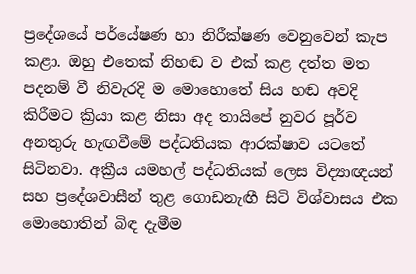ප්‍රදේශයේ පර්යේෂණ හා නිරීක්ෂණ වෙනුවෙන් කැප කළා. ඔහු එතෙක් නිහඬ ව එක් කළ දත්ත මත පදනම් වී නිවැරදි ම මොහොතේ සිය හඬ අවදි කිරීමට ක්‍රියා කළ නිසා අද තායිපේ නුවර පූර්ව අනතුරු හැඟවීමේ පද්ධතියක ආරක්ෂාව යටතේ සිටිනවා. අක්‍රීය යමහල් පද්ධතියක් ලෙස විද්‍යාඥයන් සහ ප්‍රදේශවාසීන් තුළ ගොඩනැඟී සිටි විශ්වාසය එක මොහොතින් බිඳ දැමීම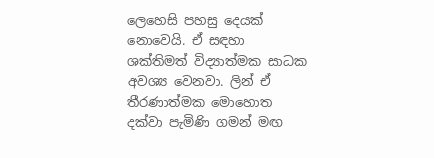ලෙහෙසි පහසු දෙයක් නොවෙයි. ඒ සඳහා ශක්තිමත් විද්‍යාත්මක සාධක අවශ්‍ය වෙනවා. ලින් ඒ තීරණාත්මක මොහොත දක්වා පැමිණි ගමන් මඟ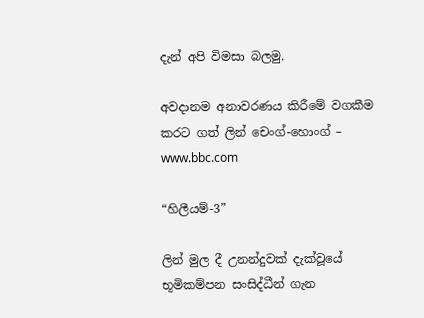දැන් අපි විමසා බලමු.

අවදානම අනාවරණය කිරීමේ වගකීම කරට ගත් ලින් චෙංග්-හොංග් – www.bbc.com

“හිලීයම්-3”

ලින් මුල දී උනන්දුවක් දැක්වූයේ භූමිකම්පන සංසිද්ධීන් ගැන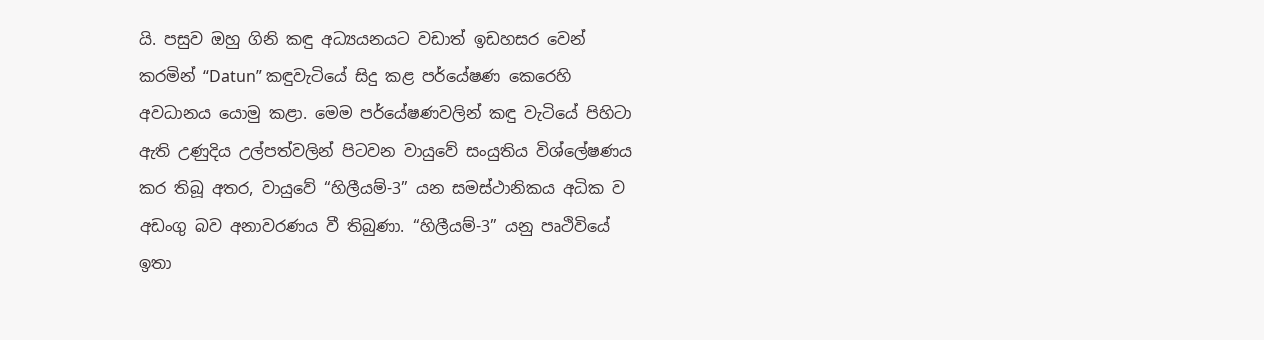යි. පසුව ඔහු ගිනි කඳු අධ්‍යයනයට වඩාත් ඉඩහසර වෙන් කරමින් “Datun” කඳුවැටියේ සිදු කළ පර්යේෂණ කෙරෙහි අවධානය යොමු කළා. මෙම පර්යේෂණවලින් කඳු වැටියේ පිහිටා ඇති උණුදිය උල්පත්වලින් පිටවන වායුවේ සංයුතිය විශ්ලේෂණය කර තිබූ අතර, වායුවේ “හිලීයම්-3” යන සමස්ථානිකය අධික ව අඩංගු බව අනාවරණය වී තිබුණා. “හිලීයම්-3” යනු පෘථිවියේ ඉතා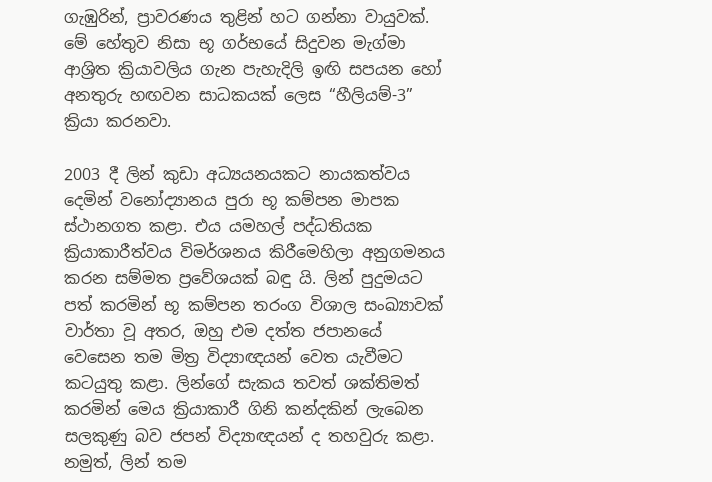ගැඹුරින්, ප්‍රාවරණය තුළින් හට ගන්නා වායුවක්. මේ හේතුව නිසා භූ ගර්භයේ සිදුවන මැග්මා ආශ්‍රිත ක්‍රියාවලිය ගැන පැහැදිලි ඉඟි සපයන හෝ අනතුරු හඟවන සාධකයක් ලෙස “හීලියම්-3” ක්‍රියා කරනවා.

2003 දී ලින් කුඩා අධ්‍යයනයකට නායකත්වය දෙමින් වනෝද්‍යානය පුරා භූ කම්පන මාපක ස්ථානගත කළා. එය යමහල් පද්ධතියක ක්‍රියාකාරීත්වය විමර්ශනය කිරීමෙහිලා අනුගමනය කරන සම්මත ප්‍රවේශයක් බඳු යි. ලින් පුදුමයට පත් කරමින් භූ කම්පන තරංග විශාල සංඛ්‍යාවක් වාර්තා වූ අතර, ඔහු එම දත්ත ජපානයේ වෙසෙන තම මිත්‍ර විද්‍යාඥයන් වෙත යැවීමට කටයුතු කළා. ලින්ගේ සැකය තවත් ශක්තිමත් කරමින් මෙය ක්‍රියාකාරී ගිනි කන්දකින් ලැබෙන සලකුණු බව ජපන් විද්‍යාඥයන් ද තහවුරු කළා. නමුත්, ලින් තම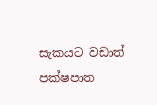සැකයට වඩාත් පක්ෂපාත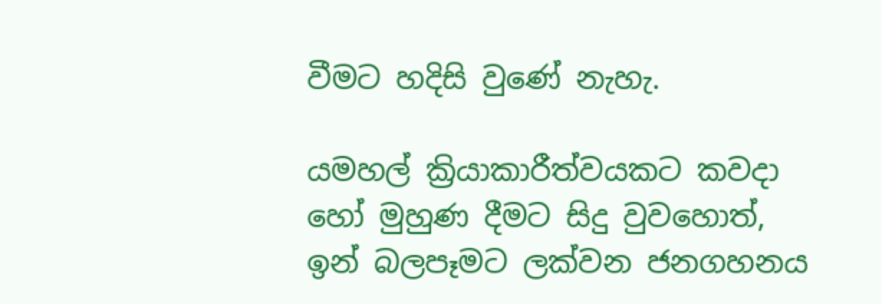වීමට හදිසි වුණේ නැහැ.

යමහල් ක්‍රියාකාරීත්වයකට කවදා හෝ මුහුණ දීමට සිදු වුවහොත්, ඉන් බලපෑමට ලක්වන ජනගහනය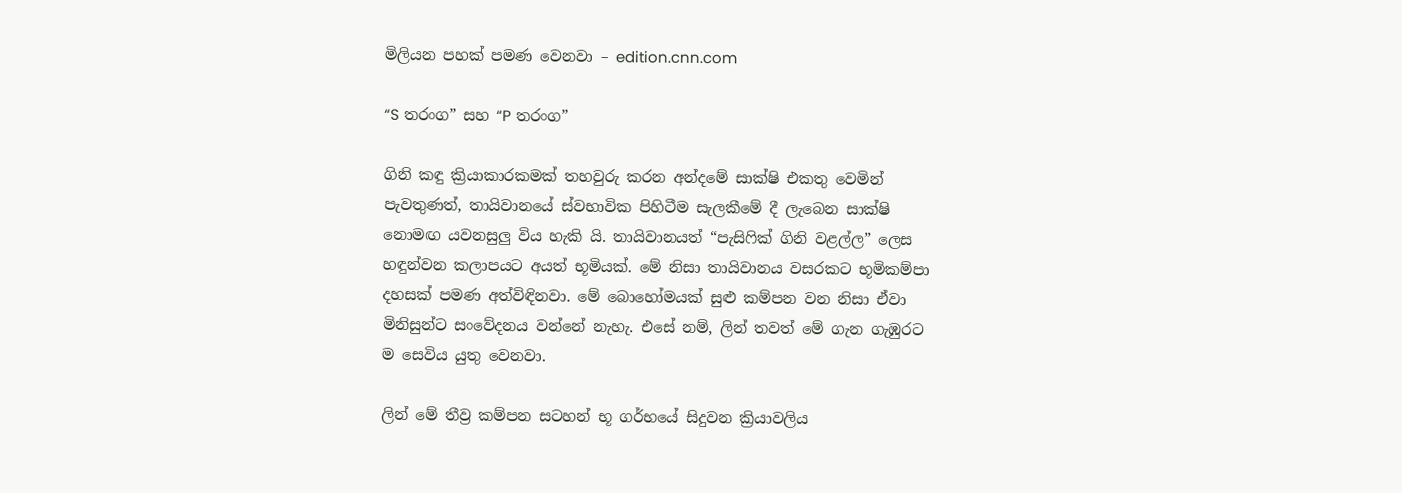මිලියන පහක් පමණ වෙනවා – edition.cnn.com

“S තරංග” සහ “P තරංග”

ගිනි කඳු ක්‍රියාකාරකමක් තහවුරු කරන අන්දමේ සාක්ෂි එකතු වෙමින් පැවතුණත්, තායිවානයේ ස්වභාවික පිහිටීම සැලකීමේ දී ලැබෙන සාක්ෂි නොමඟ යවනසුලු විය හැකි යි. තායිවානයත් “පැසිෆික් ගිනි වළල්ල” ලෙස හඳුන්වන කලාපයට අයත් භූමියක්. මේ නිසා තායිවානය වසරකට භූමිකම්පා දහසක් පමණ අත්විඳිනවා. මේ බොහෝමයක් සුළු කම්පන වන නිසා ඒවා මිනිසුන්ට සංවේදනය වන්නේ නැහැ. එසේ නම්, ලින් තවත් මේ ගැන ගැඹුරට ම සෙවිය යුතු වෙනවා.

ලින් මේ තීව්‍ර කම්පන සටහන් භූ ගර්භයේ සිදුවන ක්‍රියාවලිය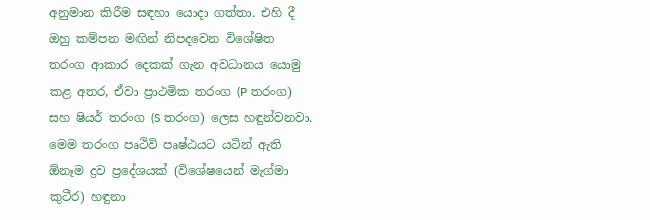අනුමාන කිරීම සඳහා යොදා ගත්තා. එහි දී ඔහු කම්පන මඟින් නිපදවෙන විශේෂිත තරංග ආකාර දෙකක් ගැන අවධානය යොමු කළ අතර, ඒවා ප්‍රාථමික තරංග (P තරංග) සහ ෂියර් තරංග (S තරංග) ලෙස හඳුන්වනවා. මෙම තරංග පෘථිවි පෘෂ්ඨයට යටින් ඇති ඕනෑම ද්‍රව ප්‍රදේශයක් (විශේෂයෙන් මැග්මා කුටීර) හඳුනා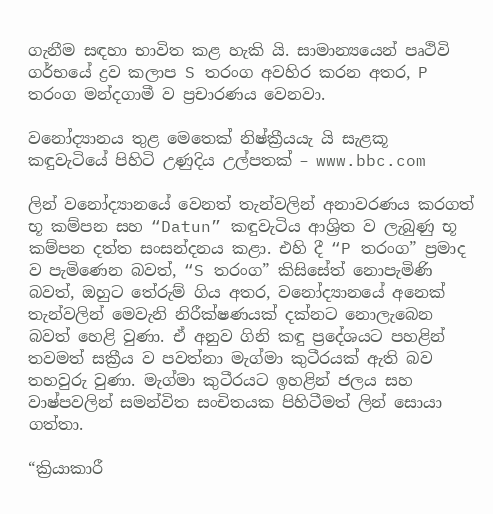ගැනීම සඳහා භාවිත කළ හැකි යි. සාමාන්‍යයෙන් පෘථිවි ගර්භයේ ද්‍රව කලාප S තරංග අවහිර කරන අතර, P තරංග මන්දගාමී ව ප්‍රචාරණය වෙනවා.

වනෝද්‍යානය තුළ මෙතෙක් නිෂ්ක්‍රීයයැ යි සැළකූ කඳුවැටියේ පිහිටි උණුදිය උල්පතක් – www.bbc.com

ලින් වනෝද්‍යානයේ වෙනත් තැන්වලින් අනාවරණය කරගත් භූ කම්පන සහ “Datun” කඳුවැටිය ආශ්‍රිත ව ලැබුණු භූ කම්පන දත්ත සංසන්දනය කළා. එහි දී “P තරංග” ප්‍රමාද ව පැමිණෙන බවත්, “S තරංග” කිසිසේත් නොපැමිණි බවත්, ඔහුට තේරුම් ගිය අතර, වනෝද්‍යානයේ අනෙක් තැන්වලින් මෙවැනි නිරීක්ෂණයක් දක්නට නොලැබෙන බවත් හෙළි වුණා. ඒ අනුව ගිනි කඳු ප්‍රදේශයට පහළින් තවමත් සක්‍රීය ව පවත්නා මැග්මා කුටීරයක් ඇති බව තහවුරු වුණා. මැග්මා කුටීරයට ඉහළින් ජල‍ය සහ වාෂ්පවලින් සමන්විත සංචිතයක පිහිටීමත් ලින් සොයා ගත්තා.

“ක්‍රියාකාරී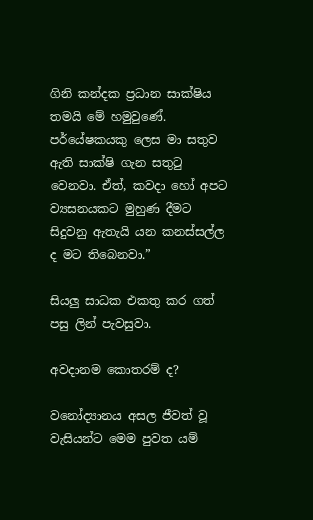ගිනි කන්දක ප්‍රධාන සාක්ෂිය තමයි මේ හමුවුණේ. පර්යේෂකයකු ලෙස මා සතුව ඇති සාක්ෂි ගැන සතුටු වෙනවා. ඒත්, කවදා හෝ අපට ව්‍යසනයකට මුහුණ දීමට සිදුවනු ඇතැයි යන කනස්සල්ල ද මට තිබෙනවා.”

සියලු සාධක එකතු කර ගත් පසු ලින් පැවසුවා.

අවදානම කොතරම් ද?

වනෝද්‍යානය අසල ජීවත් වූ වැසියන්ට මෙම පුවත යම්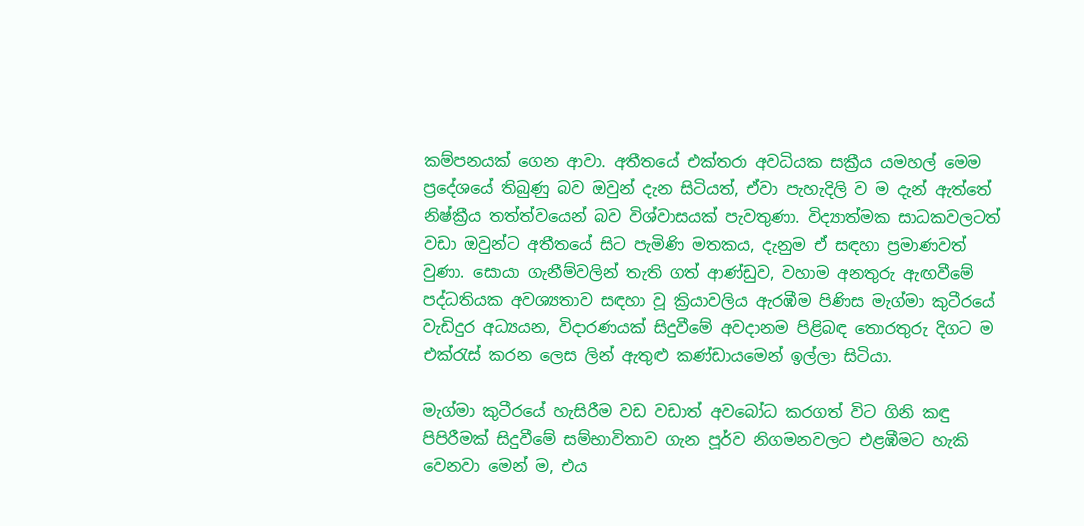කම්පනයක් ගෙන ආවා. අතීතයේ එක්තරා අවධියක සක්‍රීය යමහල් මෙම ප්‍රදේශයේ තිබුණු බව ඔවුන් දැන සිටියත්, ඒවා පැහැදිලි ව ම දැන් ඇත්තේ නිෂ්ක්‍රීය තත්ත්වයෙන් බව විශ්වාසයක් පැවතුණා. විද්‍යාත්මක සාධකවලටත් වඩා ඔවුන්ට අතීතයේ සිට පැමිණි මතකය, දැනුම ඒ සඳහා ප්‍රමාණවත් වුණා. සොයා ගැනීම්වලින් තැති ගත් ආණ්ඩුව, වහාම අනතුරු ඇඟවීමේ පද්ධතියක අවශ්‍යතාව සඳහා වූ ක්‍රියාවලිය ඇරඹීම පිණිස මැග්මා කුටීරයේ වැඩිදුර අධ්‍යයන, විදාරණයක් සිදුවීමේ අවදානම පිළිබඳ තොරතුරු දිගට ම එක්රැස් කරන ලෙස ලින් ඇතුළු කණ්ඩායමෙන් ඉල්ලා සිටියා.

මැග්මා කුටීරයේ හැසිරීම වඩ වඩාත් අවබෝධ කරගත් විට ගිනි කඳු පිපිරීමක් සිදුවීමේ සම්භාවිතාව ගැන පූර්ව නිගමනවලට එළඹීමට හැකි වෙනවා මෙන් ම, එය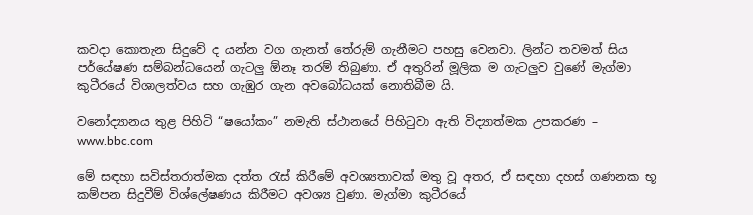කවදා කොතැන සිදුවේ ද යන්න වග ගැනත් තේරුම් ගැනීමට පහසු වෙනවා. ලින්ට තවමත් සිය පර්යේෂණ සම්බන්ධයෙන් ගැටලු ඕනෑ තරම් තිබුණා. ඒ අතුරින් මූලික ම ගැටලුව වුණේ මැග්මා කුටීරයේ විශාලත්වය සහ ගැඹුර ගැන අවබෝධයක් නොතිබීම යි.

වනෝද්‍යානය තුළ පිහිටි “ෂයෝකං” නමැති ස්ථානයේ පිහිටුවා ඇති විද්‍යාත්මක උපකරණ – www.bbc.com

මේ සඳහා සවිස්තරාත්මක දත්ත රැස් කිරීමේ අවශ්‍යතාවක් මතු වූ අතර, ඒ සඳහා දහස් ගණනක භූ කම්පන සිදුවීම් විශ්ලේෂණය කිරීමට අවශ්‍ය වුණා. මැග්මා කුටීරයේ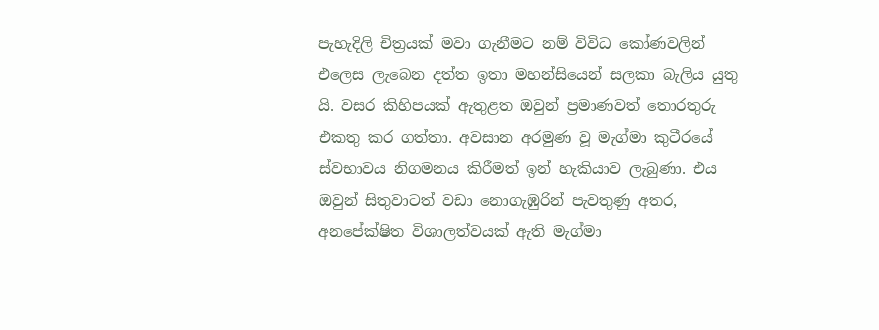පැහැදිලි චිත්‍රයක් මවා ගැනීමට නම් විවිධ කෝණවලින් එලෙස ලැබෙන දත්ත ඉතා මහන්සියෙන් සලකා බැලිය යුතු යි. වසර කිහිපයක් ඇතුළත ඔවුන් ප්‍රමාණවත් තොරතුරු එකතු කර ගත්තා. අවසාන අරමුණ වූ මැග්මා කුටීරයේ ස්වභාවය නිගමනය කිරීමත් ඉන් හැකියාව ලැබුණා. එය ඔවුන් සිතුවාටත් වඩා නොගැඹුරින් පැවතුණු අතර, අනපේක්ෂිත විශාලත්වයක් ඇති මැග්මා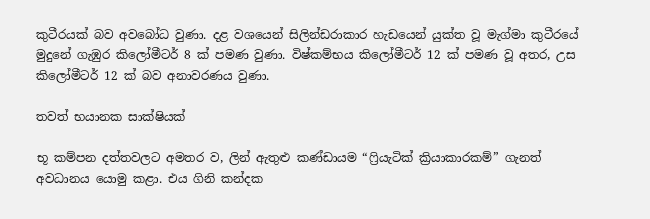කුටීරයක් බව අවබෝධ වුණා. දළ වශයෙන් සිලින්ඩරාකාර හැඩයෙන් යුක්ත වූ මැග්මා කුටීරයේ මුදුනේ ගැඹුර කිලෝමීටර් 8 ක් පමණ වුණා. විෂ්කම්භය කිලෝමීටර් 12 ක් පමණ වූ අතර, උස කිලෝමීටර් 12 ක් බව අනාවරණය වුණා.

තවත් භයානක සාක්ෂියක්

භූ කම්පන දත්තවලට අමතර ව, ලින් ඇතුළු කණ්ඩායම “ෆ්‍රියැටික් ක්‍රියාකාරකම්” ගැනත් අවධානය යොමු කළා. එය ගිනි කන්දක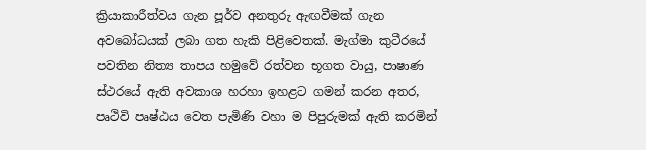ක්‍රියාකාරීත්වය ගැන පූර්ව අනතුරු ඇඟවීමක් ගැන අවබෝධයක් ලබා ගත හැකි පිළිවෙතක්. මැග්මා කුටී‍රයේ පවතින නිත්‍ය තාපය හමුවේ රත්වන භූගත වායු, පාෂාණ ස්ථරයේ ඇති අවකාශ හරහා ඉහළට ගමන් කරන අතර, පෘථිවි පෘෂ්ඨය වෙත පැමිණි වහා ම පිපුරුමක් ඇති කරමින්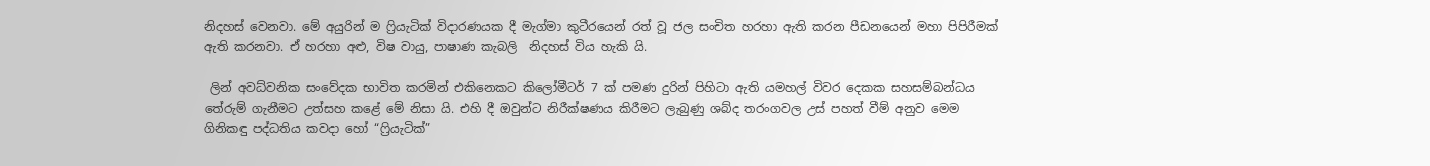නිදහස් වෙනවා. මේ අයුරින් ම ෆ්‍රියැටික් විදාරණයක දී මැග්මා කුටීරයෙන් රත් වූ ජල සංචිත හරහා ඇති කරන පීඩනයෙන් මහා පිපිරීමක් ඇති කරනවා. ඒ හරහා අළු, විෂ වායු, පාෂාණ කැබලි  නිදහස් විය හැකි යි.

 ලින් අවධ්වනික සංවේදක භාවිත කරමින් එකිනෙකට කිලෝමීටර් 7 ක් පමණ දුරින් පිහිටා ඇති යමහල් විවර දෙකක සහසම්බන්ධය තේරුම් ගැනීමට උත්සහ කළේ මේ නිසා යි. එහි දී ඔවුන්ට නිරීක්ෂණය කිරීමට ලැබුණු ශබ්ද තරංගවල උස් පහත් වීම් අනුව මෙම ගිනිකඳු පද්ධතිය කවදා හෝ “ෆ්‍රියැටික්”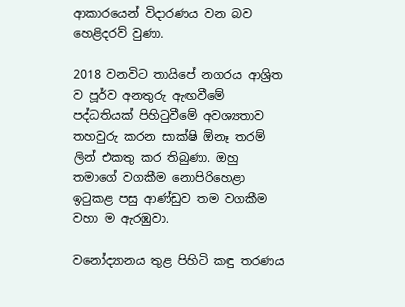ආකාරයෙන් විදාරණය වන බව හෙළිදරව් වුණා.

2018 වනවිට තායිපේ නගරය ආශ්‍රිත ව පූර්ව අනතුරු ඇඟවීමේ පද්ධතියක් පිහිටුවීමේ අවශ්‍යතාව තහවුරු කරන සාක්ෂි ඕනෑ තරම් ලින් එකතු කර තිබුණා. ඔහු තමාගේ වගකීම නොපිරිහෙළා ඉටුකළ පසු ආණ්ඩුව තම වගකීම වහා ම ඇරඹුවා.

වනෝද්‍යානය තුළ පිහිටි කඳු තරණය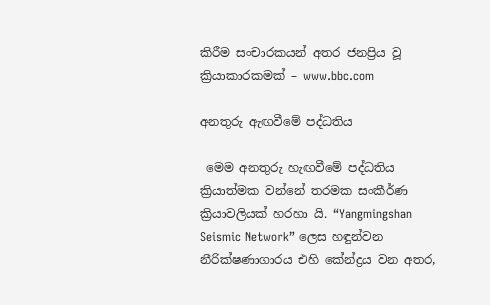කිරීම සංචාරකයන් අතර ජනප්‍රිය වූ ක්‍රියාකාරකමක් – www.bbc.com

අනතුරු ඇඟවීමේ පද්ධතිය

 මෙම අනතුරු හැඟවීමේ පද්ධතිය ක්‍රියාත්මක වන්නේ තරමක සංකීර්ණ ක්‍රියාවලියක් හරහා යි. “Yangmingshan Seismic Network” ලෙස හඳුන්වන නීරික්ෂණාගාරය එහි කේන්ද්‍රය වන අතර,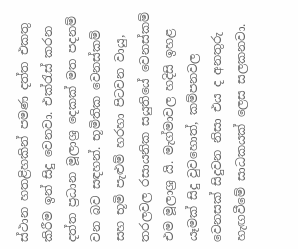ස්ථාන හතළිහකින් පමණ දත්ත එකතු කිරීම ඉන් සිදු වෙනවා. එක්රැස් කරන දත්ත ප්‍රධාන මූලාශ්‍ර දෙකක් මත පදනම් වන බව සඳහන්. භූමිතික වෙනස්කම් සහ භූමි පැළුම් හරහා පිටවන වායු, තරලවල රසායනික සයුතියේ වෙනස්කම් එම මූලාශ්‍ර යි. මැග්මාවල හදිසි ඉහළ යෑමක් සිදු වුවහොත්, කම්පනවල වෙනසක් සිදුවන නිසා එය ද අනතුරු හැඟවීමේ සාධකයක් ලෙස සලකනවා.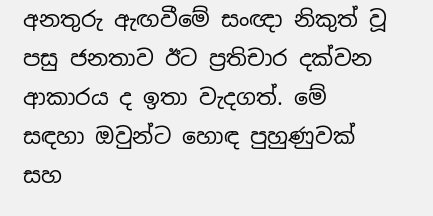අනතුරු ඇඟවීමේ සංඥා නිකුත් වූ පසු ජනතාව ඊට ප්‍රතිචාර දක්වන ආකාරය ද ඉතා වැදගත්. මේ සඳහා ඔවුන්ට හොඳ පුහුණුවක් සහ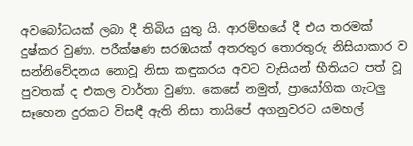අවබෝධයක් ලබා දී තිබිය යුතු යි. ආරම්භයේ දී එය තරමක් දුෂ්කර වුණා. පරීක්ෂණ සරඹයක් අතරතුර තොරතුරු නිසියාකාර ව සන්නිවේදනය නොවූ නිසා කඳුකරය අවට වැසියන් භීතියට පත් වූ පුවතක් ද එකල වාර්තා වුණා. කෙසේ නමුත්, ප්‍රායෝගික ගැටලු සෑහෙන දුරකට විසඳී ඇති නිසා තායිපේ අගනුවරට යමහල්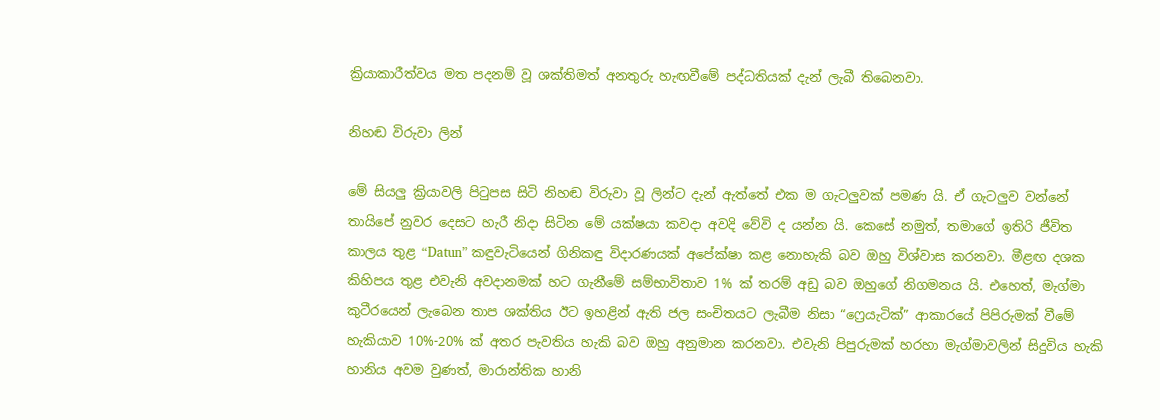ක්‍රියාකාරීත්වය මත පදනම් වූ ශක්තිමත් අනතුරු හැඟවීමේ පද්ධතියක් දැන් ලැබී තිබෙනවා.

නිහඬ විරුවා ලින්

මේ සියලු ක්‍රියාවලි පිටුපස සිටි නිහඬ විරුවා වූ ලින්ට දැන් ඇත්තේ එක ම ගැටලුවක් පමණ යි. ඒ ගැටලුව වන්නේ තායිපේ නුවර දෙසට හැරී නිදා සිටින මේ යක්ෂයා කවදා අවදි වේවි ද යන්න යි. කෙසේ නමුත්, තමාගේ ඉතිරි ජීවිත කාලය තුළ “Datun” කඳුවැටියෙන් ගිනිකඳු විදාරණයක් අපේක්ෂා කළ නොහැකි බව ඔහු විශ්වාස කරනවා. මීළඟ දශක කිහිපය තුළ එවැනි අවදානමක් හට ගැනීමේ සම්භාවිතාව 1% ක් තරම් අඩු බව ඔහුගේ නිගමනය යි. එහෙත්, මැග්මා කුටීරයෙන් ලැබෙන තාප ශක්තිය ඊට ඉහළින් ඇති ජල සංචිතයට ලැබීම නිසා “ෆ්‍රෙයැටික්” ආකාරයේ පිපිරුමක් වීමේ හැකියාව 10%-20% ක් අතර පැවතිය හැකි බව ඔහු අනුමාන කරනවා. එවැනි පිපුරුමක් හරහා මැග්මාවලින් සිදුවිය හැකි හානිය අවම වුණත්, මාරාන්තික හානි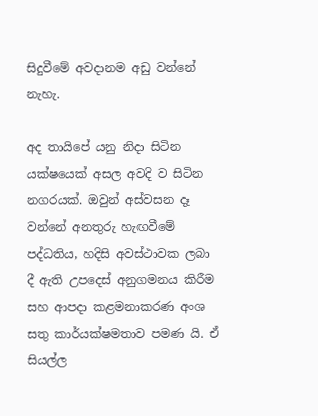සිදුවීමේ අවදානම අඩු වන්නේ නැහැ.

අද තායිපේ යනු නිදා සිටින යක්ෂයෙක් අසල අවදි ව සිටින නගරයක්. ඔවුන් අස්වසන දෑ වන්නේ අනතුරු හැඟවීමේ පද්ධතිය, හදිසි අවස්ථාවක ලබා දී ඇති උපදෙස් අනුගමනය කිරීම සහ ආපදා කළමනාකරණ අංශ සතු කාර්යක්ෂමතාව පමණ යි. ඒ සියල්ල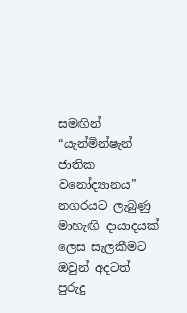සමඟින් “යැන්මින්ෂැන් ජාතික වනෝද්‍යානය” නගරයට ලැබුණු මාහැඟි දායාදයක් ලෙස සැලකීමට ඔවුන් අදටත් පුරුදු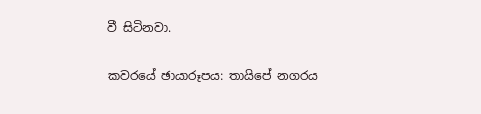වී සිටිනවා.

කවරයේ ඡායාරූපය: තායිපේ නගරය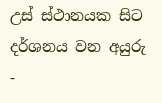උස් ස්ථානයක සිට දර්ශනය වන අයුරු -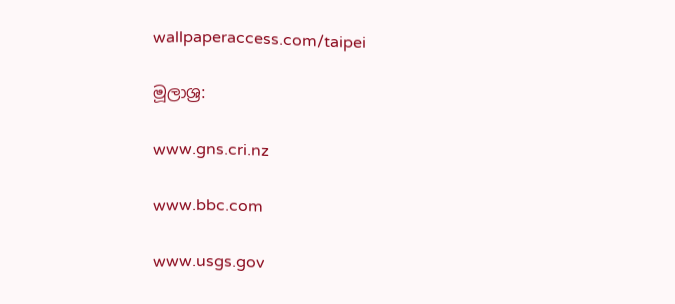wallpaperaccess.com/taipei

මූලාශ්‍ර:

www.gns.cri.nz

www.bbc.com

www.usgs.gov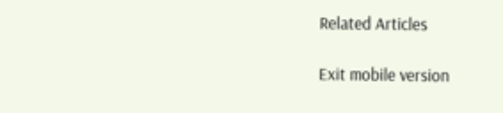Related Articles

Exit mobile version